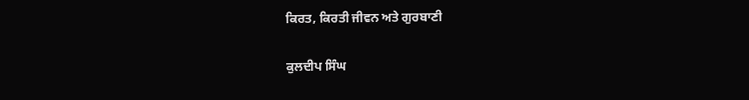ਕਿਰਤ, ਕਿਰਤੀ ਜੀਵਨ ਅਤੇ ਗੁਰਬਾਣੀ

ਕੁਲਦੀਪ ਸਿੰਘ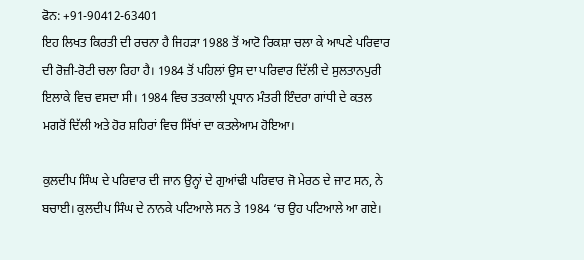ਫੋਨ: +91-90412-63401
ਇਹ ਲਿਖਤ ਕਿਰਤੀ ਦੀ ਰਚਨਾ ਹੈ ਜਿਹੜਾ 1988 ਤੋਂ ਆਟੋ ਰਿਕਸ਼ਾ ਚਲਾ ਕੇ ਆਪਣੇ ਪਰਿਵਾਰ ਦੀ ਰੋਜ਼ੀ-ਰੋਟੀ ਚਲਾ ਰਿਹਾ ਹੈ। 1984 ਤੋਂ ਪਹਿਲਾਂ ਉਸ ਦਾ ਪਰਿਵਾਰ ਦਿੱਲੀ ਦੇ ਸੁਲਤਾਨਪੁਰੀ ਇਲਾਕੇ ਵਿਚ ਵਸਦਾ ਸੀ। 1984 ਵਿਚ ਤਤਕਾਲੀ ਪ੍ਰਧਾਨ ਮੰਤਰੀ ਇੰਦਰਾ ਗਾਂਧੀ ਦੇ ਕਤਲ ਮਗਰੋਂ ਦਿੱਲੀ ਅਤੇ ਹੋਰ ਸ਼ਹਿਰਾਂ ਵਿਚ ਸਿੱਖਾਂ ਦਾ ਕਤਲੇਆਮ ਹੋਇਆ।

ਕੁਲਦੀਪ ਸਿੰਘ ਦੇ ਪਰਿਵਾਰ ਦੀ ਜਾਨ ਉਨ੍ਹਾਂ ਦੇ ਗੁਆਂਢੀ ਪਰਿਵਾਰ ਜੋ ਮੇਰਠ ਦੇ ਜਾਟ ਸਨ, ਨੇ ਬਚਾਈ। ਕੁਲਦੀਪ ਸਿੰਘ ਦੇ ਨਾਨਕੇ ਪਟਿਆਲੇ ਸਨ ਤੇ 1984 ‘ਚ ਉਹ ਪਟਿਆਲੇ ਆ ਗਏ।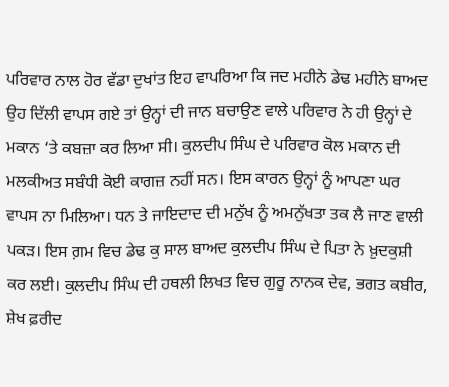ਪਰਿਵਾਰ ਨਾਲ ਹੋਰ ਵੱਡਾ ਦੁਖਾਂਤ ਇਹ ਵਾਪਰਿਆ ਕਿ ਜਦ ਮਹੀਨੇ ਡੇਢ ਮਹੀਨੇ ਬਾਅਦ ਉਹ ਦਿੱਲੀ ਵਾਪਸ ਗਏ ਤਾਂ ਉਨ੍ਹਾਂ ਦੀ ਜਾਨ ਬਚਾਉਣ ਵਾਲੇ ਪਰਿਵਾਰ ਨੇ ਹੀ ਉਨ੍ਹਾਂ ਦੇ ਮਕਾਨ ‘ਤੇ ਕਬਜ਼ਾ ਕਰ ਲਿਆ ਸੀ। ਕੁਲਦੀਪ ਸਿੰਘ ਦੇ ਪਰਿਵਾਰ ਕੋਲ ਮਕਾਨ ਦੀ ਮਲਕੀਅਤ ਸਬੰਧੀ ਕੋਈ ਕਾਗਜ਼ ਨਹੀਂ ਸਨ। ਇਸ ਕਾਰਨ ਉਨ੍ਹਾਂ ਨੂੰ ਆਪਣਾ ਘਰ ਵਾਪਸ ਨਾ ਮਿਲਿਆ। ਧਨ ਤੇ ਜਾਇਦਾਦ ਦੀ ਮਨੁੱਖ ਨੂੰ ਅਮਨੁੱਖਤਾ ਤਕ ਲੈ ਜਾਣ ਵਾਲੀ ਪਕੜ। ਇਸ ਗ਼ਮ ਵਿਚ ਡੇਢ ਕੁ ਸਾਲ ਬਾਅਦ ਕੁਲਦੀਪ ਸਿੰਘ ਦੇ ਪਿਤਾ ਨੇ ਖ਼ੁਦਕੁਸ਼ੀ ਕਰ ਲਈ। ਕੁਲਦੀਪ ਸਿੰਘ ਦੀ ਹਥਲੀ ਲਿਖਤ ਵਿਚ ਗੁਰੂ ਨਾਨਕ ਦੇਵ, ਭਗਤ ਕਬੀਰ, ਸ਼ੇਖ ਫ਼ਰੀਦ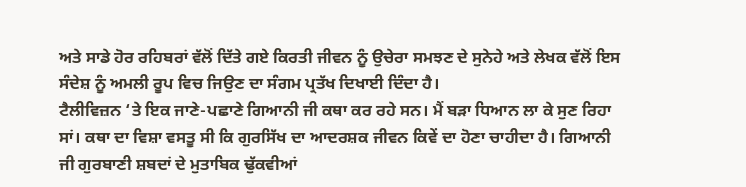ਅਤੇ ਸਾਡੇ ਹੋਰ ਰਹਿਬਰਾਂ ਵੱਲੋਂ ਦਿੱਤੇ ਗਏ ਕਿਰਤੀ ਜੀਵਨ ਨੂੰ ਉਚੇਰਾ ਸਮਝਣ ਦੇ ਸੁਨੇਹੇ ਅਤੇ ਲੇਖਕ ਵੱਲੋਂ ਇਸ ਸੰਦੇਸ਼ ਨੂੰ ਅਮਲੀ ਰੂਪ ਵਿਚ ਜਿਉਣ ਦਾ ਸੰਗਮ ਪ੍ਰਤੱਖ ਦਿਖਾਈ ਦਿੰਦਾ ਹੈ।
ਟੈਲੀਵਿਜ਼ਨ ‘ਤੇ ਇਕ ਜਾਣੇ-ਪਛਾਣੇ ਗਿਆਨੀ ਜੀ ਕਥਾ ਕਰ ਰਹੇ ਸਨ। ਮੈਂ ਬੜਾ ਧਿਆਨ ਲਾ ਕੇ ਸੁਣ ਰਿਹਾ ਸਾਂ। ਕਥਾ ਦਾ ਵਿਸ਼ਾ ਵਸਤੂ ਸੀ ਕਿ ਗੁਰਸਿੱਖ ਦਾ ਆਦਰਸ਼ਕ ਜੀਵਨ ਕਿਵੇਂ ਦਾ ਹੋਣਾ ਚਾਹੀਦਾ ਹੈ। ਗਿਆਨੀ ਜੀ ਗੁਰਬਾਣੀ ਸ਼ਬਦਾਂ ਦੇ ਮੁਤਾਬਿਕ ਢੁੱਕਵੀਆਂ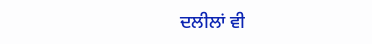ਦਲੀਲਾਂ ਵੀ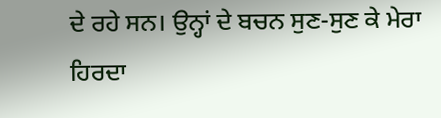ਦੇ ਰਹੇ ਸਨ। ਉਨ੍ਹਾਂ ਦੇ ਬਚਨ ਸੁਣ-ਸੁਣ ਕੇ ਮੇਰਾ ਹਿਰਦਾ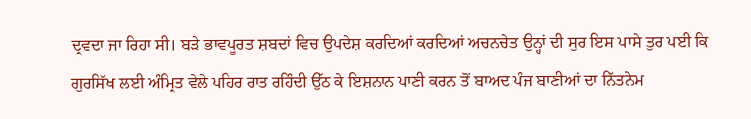ਦ੍ਰਵਦਾ ਜਾ ਰਿਹਾ ਸੀ। ਬੜੇ ਭਾਵਪੂਰਤ ਸ਼ਬਦਾਂ ਵਿਚ ਉਪਦੇਸ਼ ਕਰਦਿਆਂ ਕਰਦਿਆਂ ਅਚਨਚੇਤ ਉਨ੍ਹਾਂ ਦੀ ਸੁਰ ਇਸ ਪਾਸੇ ਤੁਰ ਪਈ ਕਿ ਗੁਰਸਿੱਖ ਲਈ ਅੰਮ੍ਰਿਤ ਵੇਲੇ ਪਹਿਰ ਰਾਤ ਰਹਿੰਦੀ ਉੱਠ ਕੇ ਇਸ਼ਨਾਨ ਪਾਣੀ ਕਰਨ ਤੋਂ ਬਾਅਦ ਪੰਜ ਬਾਣੀਆਂ ਦਾ ਨਿੱਤਨੇਮ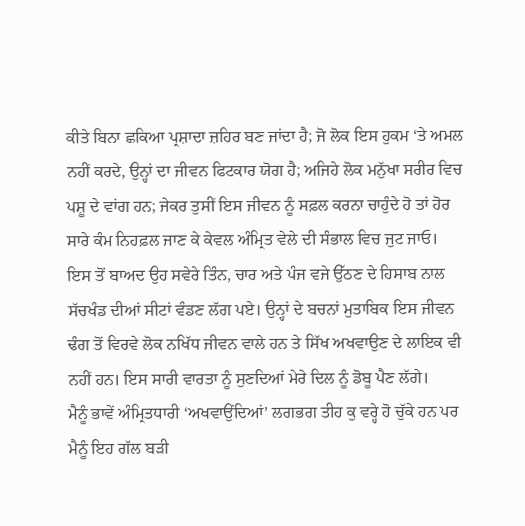ਕੀਤੇ ਬਿਨਾ ਛਕਿਆ ਪ੍ਰਸ਼ਾਦਾ ਜ਼ਹਿਰ ਬਣ ਜਾਂਦਾ ਹੈ; ਜੋ ਲੋਕ ਇਸ ਹੁਕਮ ‘ਤੇ ਅਮਲ ਨਹੀਂ ਕਰਦੇ, ਉਨ੍ਹਾਂ ਦਾ ਜੀਵਨ ਫਿਟਕਾਰ ਯੋਗ ਹੈ; ਅਜਿਹੇ ਲੋਕ ਮਨੁੱਖਾ ਸਰੀਰ ਵਿਚ ਪਸ਼ੂ ਦੇ ਵਾਂਗ ਹਨ; ਜੇਕਰ ਤੁਸੀਂ ਇਸ ਜੀਵਨ ਨੂੰ ਸਫ਼ਲ ਕਰਨਾ ਚਾਹੁੰਦੇ ਹੋ ਤਾਂ ਹੋਰ ਸਾਰੇ ਕੰਮ ਨਿਹਫ਼ਲ ਜਾਣ ਕੇ ਕੇਵਲ ਅੰਮ੍ਰਿਤ ਵੇਲੇ ਦੀ ਸੰਭਾਲ ਵਿਚ ਜੁਟ ਜਾਓ।
ਇਸ ਤੋਂ ਬਾਅਦ ਉਹ ਸਵੇਰੇ ਤਿੰਨ, ਚਾਰ ਅਤੇ ਪੰਜ ਵਜੇ ਉੱਠਣ ਦੇ ਹਿਸਾਬ ਨਾਲ ਸੱਚਖੰਡ ਦੀਆਂ ਸੀਟਾਂ ਵੰਡਣ ਲੱਗ ਪਏ। ਉਨ੍ਹਾਂ ਦੇ ਬਚਨਾਂ ਮੁਤਾਬਿਕ ਇਸ ਜੀਵਨ ਢੰਗ ਤੋਂ ਵਿਰਵੇ ਲੋਕ ਨਖਿੱਧ ਜੀਵਨ ਵਾਲੇ ਹਨ ਤੇ ਸਿੱਖ ਅਖਵਾਉਣ ਦੇ ਲਾਇਕ ਵੀ ਨਹੀਂ ਹਨ। ਇਸ ਸਾਰੀ ਵਾਰਤਾ ਨੂੰ ਸੁਣਦਿਆਂ ਮੇਰੇ ਦਿਲ ਨੂੰ ਡੋਬੂ ਪੈਣ ਲੱਗੇ।
ਮੈਨੂੰ ਭਾਵੇਂ ਅੰਮ੍ਰਿਤਧਾਰੀ ‘ਅਖਵਾਉਂਦਿਆਂ’ ਲਗਭਗ ਤੀਹ ਕੁ ਵਰ੍ਹੇ ਹੋ ਚੁੱਕੇ ਹਨ ਪਰ ਮੈਨੂੰ ਇਹ ਗੱਲ ਬੜੀ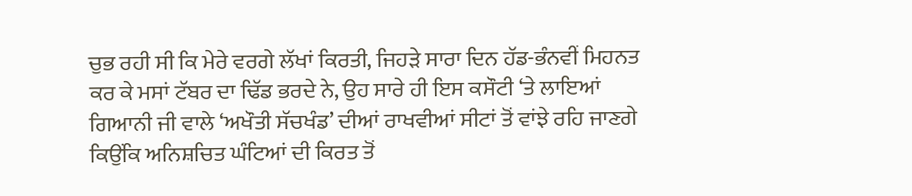ਚੁਭ ਰਹੀ ਸੀ ਕਿ ਮੇਰੇ ਵਰਗੇ ਲੱਖਾਂ ਕਿਰਤੀ, ਜਿਹੜੇ ਸਾਰਾ ਦਿਨ ਹੱਡ-ਭੰਨਵੀਂ ਮਿਹਨਤ ਕਰ ਕੇ ਮਸਾਂ ਟੱਬਰ ਦਾ ਢਿੱਡ ਭਰਦੇ ਨੇ, ਉਹ ਸਾਰੇ ਹੀ ਇਸ ਕਸੌਟੀ ‘ਤੇ ਲਾਇਆਂ ਗਿਆਨੀ ਜੀ ਵਾਲੇ ‘ਅਖੌਤੀ ਸੱਚਖੰਡ’ ਦੀਆਂ ਰਾਖਵੀਆਂ ਸੀਟਾਂ ਤੋਂ ਵਾਂਝੇ ਰਹਿ ਜਾਣਗੇ ਕਿਉਂਕਿ ਅਨਿਸ਼ਚਿਤ ਘੰਟਿਆਂ ਦੀ ਕਿਰਤ ਤੋਂ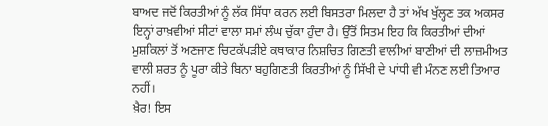ਬਾਅਦ ਜਦੋਂ ਕਿਰਤੀਆਂ ਨੂੰ ਲੱਕ ਸਿੱਧਾ ਕਰਨ ਲਈ ਬਿਸਤਰਾ ਮਿਲਦਾ ਹੈ ਤਾਂ ਅੱਖ ਖੁੱਲ੍ਹਣ ਤਕ ਅਕਸਰ ਇਨ੍ਹਾਂ ਰਾਖ਼ਵੀਆਂ ਸੀਟਾਂ ਵਾਲਾ ਸਮਾਂ ਲੰਘ ਚੁੱਕਾ ਹੁੰਦਾ ਹੈ। ਉੱਤੋਂ ਸਿਤਮ ਇਹ ਕਿ ਕਿਰਤੀਆਂ ਦੀਆਂ ਮੁਸ਼ਕਿਲਾਂ ਤੋਂ ਅਣਜਾਣ ਚਿਟਕੱਪੜੀਏ ਕਥਾਕਾਰ ਨਿਸ਼ਚਿਤ ਗਿਣਤੀ ਵਾਲੀਆਂ ਬਾਣੀਆਂ ਦੀ ਲਾਜ਼ਮੀਅਤ ਵਾਲੀ ਸ਼ਰਤ ਨੂੰ ਪੂਰਾ ਕੀਤੇ ਬਿਨਾ ਬਹੁਗਿਣਤੀ ਕਿਰਤੀਆਂ ਨੂੰ ਸਿੱਖੀ ਦੇ ਪਾਂਧੀ ਵੀ ਮੰਨਣ ਲਈ ਤਿਆਰ ਨਹੀਂ।
ਖ਼ੈਰ! ਇਸ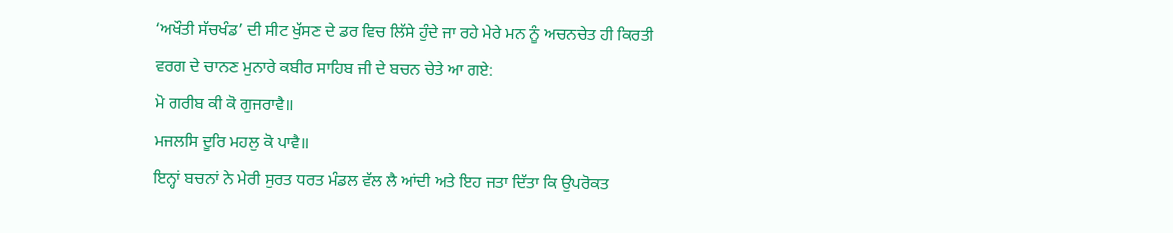‘ਅਖੌਤੀ ਸੱਚਖੰਡ’ ਦੀ ਸੀਟ ਖੁੱਸਣ ਦੇ ਡਰ ਵਿਚ ਲਿੱਸੇ ਹੁੰਦੇ ਜਾ ਰਹੇ ਮੇਰੇ ਮਨ ਨੂੰ ਅਚਨਚੇਤ ਹੀ ਕਿਰਤੀ ਵਰਗ ਦੇ ਚਾਨਣ ਮੁਨਾਰੇ ਕਬੀਰ ਸਾਹਿਬ ਜੀ ਦੇ ਬਚਨ ਚੇਤੇ ਆ ਗਏ:
ਮੋ ਗਰੀਬ ਕੀ ਕੋ ਗੁਜਰਾਵੈ॥
ਮਜਲਸਿ ਦੂਰਿ ਮਹਲੁ ਕੋ ਪਾਵੈ॥
ਇਨ੍ਹਾਂ ਬਚਨਾਂ ਨੇ ਮੇਰੀ ਸੁਰਤ ਧਰਤ ਮੰਡਲ ਵੱਲ ਲੈ ਆਂਦੀ ਅਤੇ ਇਹ ਜਤਾ ਦਿੱਤਾ ਕਿ ਉਪਰੋਕਤ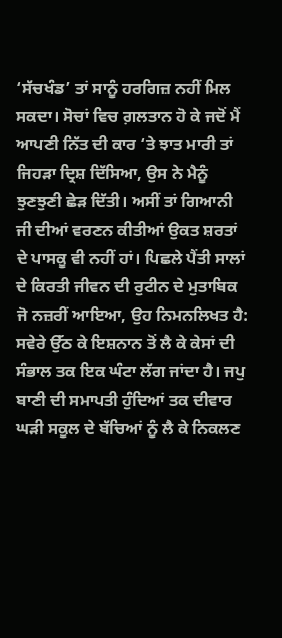‘ਸੱਚਖੰਡ’ ਤਾਂ ਸਾਨੂੰ ਹਰਗਿਜ਼ ਨਹੀਂ ਮਿਲ ਸਕਦਾ। ਸੋਚਾਂ ਵਿਚ ਗ਼ਲਤਾਨ ਹੋ ਕੇ ਜਦੋਂ ਮੈਂ ਆਪਣੀ ਨਿੱਤ ਦੀ ਕਾਰ ‘ਤੇ ਝਾਤ ਮਾਰੀ ਤਾਂ ਜਿਹੜਾ ਦ੍ਰਿਸ਼ ਦਿੱਸਿਆ, ਉਸ ਨੇ ਮੈਨੂੰ ਝੁਣਝੁਣੀ ਛੇੜ ਦਿੱਤੀ। ਅਸੀਂ ਤਾਂ ਗਿਆਨੀ ਜੀ ਦੀਆਂ ਵਰਣਨ ਕੀਤੀਆਂ ਉਕਤ ਸ਼ਰਤਾਂ ਦੇ ਪਾਸਕੂ ਵੀ ਨਹੀਂ ਹਾਂ। ਪਿਛਲੇ ਪੈਂਤੀ ਸਾਲਾਂ ਦੇ ਕਿਰਤੀ ਜੀਵਨ ਦੀ ਰੁਟੀਨ ਦੇ ਮੁਤਾਬਿਕ ਜੋ ਨਜ਼ਰੀਂ ਆਇਆ, ਉਹ ਨਿਮਨਲਿਖਤ ਹੈ:
ਸਵੇਰੇ ਉੱਠ ਕੇ ਇਸ਼ਨਾਨ ਤੋਂ ਲੈ ਕੇ ਕੇਸਾਂ ਦੀ ਸੰਭਾਲ ਤਕ ਇਕ ਘੰਟਾ ਲੱਗ ਜਾਂਦਾ ਹੈ। ਜਪੁ ਬਾਣੀ ਦੀ ਸਮਾਪਤੀ ਹੁੰਦਿਆਂ ਤਕ ਦੀਵਾਰ ਘੜੀ ਸਕੂਲ ਦੇ ਬੱਚਿਆਂ ਨੂੰ ਲੈ ਕੇ ਨਿਕਲਣ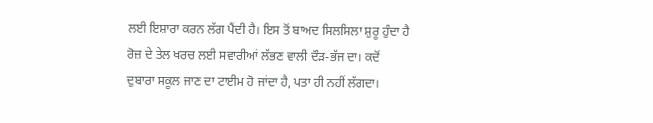ਲਈ ਇਸ਼ਾਰਾ ਕਰਨ ਲੱਗ ਪੈਂਦੀ ਹੈ। ਇਸ ਤੋਂ ਬਾਅਦ ਸਿਲਸਿਲਾ ਸ਼ੁਰੂ ਹੁੰਦਾ ਹੈ ਰੋਜ਼ ਦੇ ਤੇਲ ਖਰਚ ਲਈ ਸਵਾਰੀਆਂ ਲੱਭਣ ਵਾਲੀ ਦੌੜ-ਭੱਜ ਦਾ। ਕਦੋਂ ਦੁਬਾਰਾ ਸਕੂਲ ਜਾਣ ਦਾ ਟਾਈਮ ਹੋ ਜਾਂਦਾ ਹੈ, ਪਤਾ ਹੀ ਨਹੀਂ ਲੱਗਦਾ।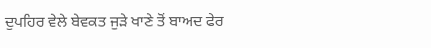ਦੁਪਹਿਰ ਵੇਲੇ ਬੇਵਕਤ ਜੁੜੇ ਖਾਣੇ ਤੋਂ ਬਾਅਦ ਫੇਰ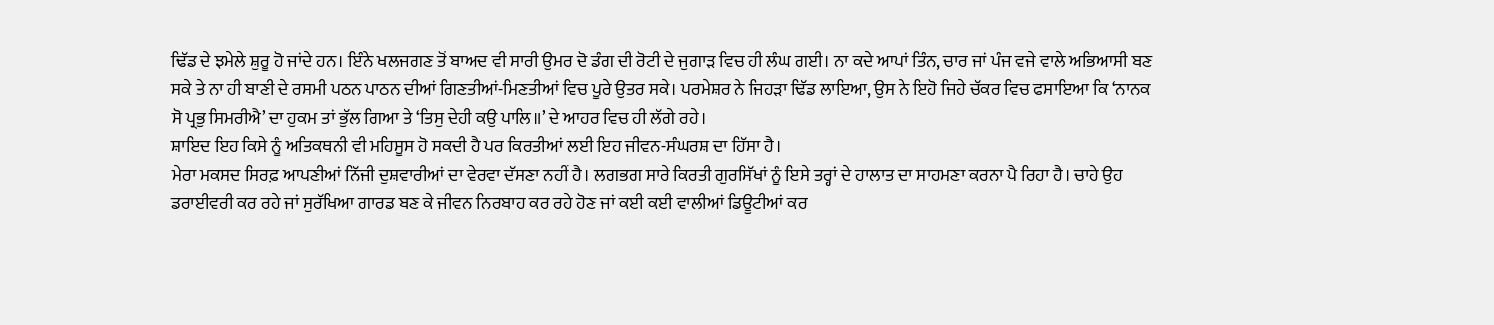ਢਿੱਡ ਦੇ ਝਮੇਲੇ ਸ਼ੁਰੂ ਹੋ ਜਾਂਦੇ ਹਨ। ਇੰਨੇ ਖਲਜਗਣ ਤੋਂ ਬਾਅਦ ਵੀ ਸਾਰੀ ਉਮਰ ਦੋ ਡੰਗ ਦੀ ਰੋਟੀ ਦੇ ਜੁਗਾੜ ਵਿਚ ਹੀ ਲੰਘ ਗਈ। ਨਾ ਕਦੇ ਆਪਾਂ ਤਿੰਨ, ਚਾਰ ਜਾਂ ਪੰਜ ਵਜੇ ਵਾਲੇ ਅਭਿਆਸੀ ਬਣ ਸਕੇ ਤੇ ਨਾ ਹੀ ਬਾਣੀ ਦੇ ਰਸਮੀ ਪਠਨ ਪਾਠਨ ਦੀਆਂ ਗਿਣਤੀਆਂ-ਮਿਣਤੀਆਂ ਵਿਚ ਪੂਰੇ ਉਤਰ ਸਕੇ। ਪਰਮੇਸ਼ਰ ਨੇ ਜਿਹੜਾ ਢਿੱਡ ਲਾਇਆ, ਉਸ ਨੇ ਇਹੋ ਜਿਹੇ ਚੱਕਰ ਵਿਚ ਫਸਾਇਆ ਕਿ ‘ਨਾਨਕ ਸੋ ਪ੍ਰਭੁ ਸਿਮਰੀਐ’ ਦਾ ਹੁਕਮ ਤਾਂ ਭੁੱਲ ਗਿਆ ਤੇ ‘ਤਿਸੁ ਦੇਹੀ ਕਉ ਪਾਲਿ॥’ ਦੇ ਆਹਰ ਵਿਚ ਹੀ ਲੱਗੇ ਰਹੇ।
ਸ਼ਾਇਦ ਇਹ ਕਿਸੇ ਨੂੰ ਅਤਿਕਥਨੀ ਵੀ ਮਹਿਸੂਸ ਹੋ ਸਕਦੀ ਹੈ ਪਰ ਕਿਰਤੀਆਂ ਲਈ ਇਹ ਜੀਵਨ-ਸੰਘਰਸ਼ ਦਾ ਹਿੱਸਾ ਹੈ।
ਮੇਰਾ ਮਕਸਦ ਸਿਰਫ਼ ਆਪਣੀਆਂ ਨਿੱਜੀ ਦੁਸ਼ਵਾਰੀਆਂ ਦਾ ਵੇਰਵਾ ਦੱਸਣਾ ਨਹੀਂ ਹੈ। ਲਗਭਗ ਸਾਰੇ ਕਿਰਤੀ ਗੁਰਸਿੱਖਾਂ ਨੂੰ ਇਸੇ ਤਰ੍ਹਾਂ ਦੇ ਹਾਲਾਤ ਦਾ ਸਾਹਮਣਾ ਕਰਨਾ ਪੈ ਰਿਹਾ ਹੈ। ਚਾਹੇ ਉਹ ਡਰਾਈਵਰੀ ਕਰ ਰਹੇ ਜਾਂ ਸੁਰੱਖਿਆ ਗਾਰਡ ਬਣ ਕੇ ਜੀਵਨ ਨਿਰਬਾਹ ਕਰ ਰਹੇ ਹੋਣ ਜਾਂ ਕਈ ਕਈ ਵਾਲੀਆਂ ਡਿਊਟੀਆਂ ਕਰ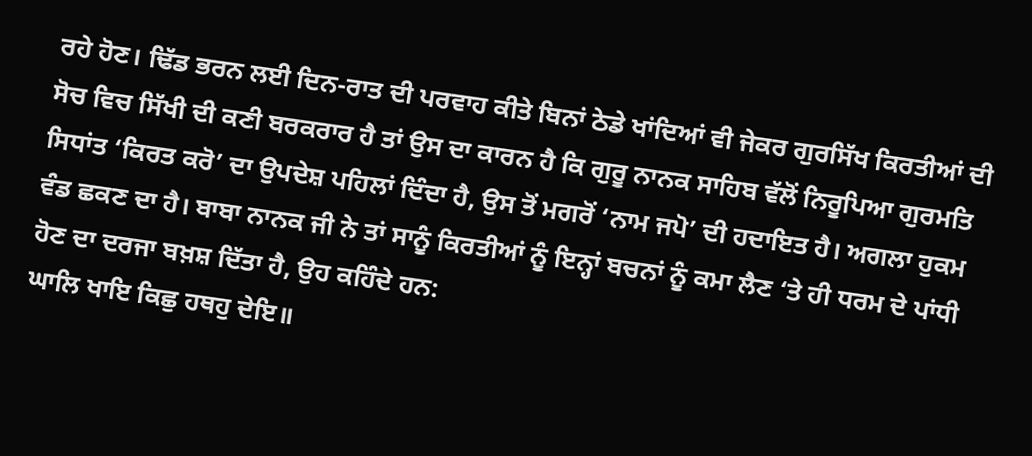ਰਹੇ ਹੋਣ। ਢਿੱਡ ਭਰਨ ਲਈ ਦਿਨ-ਰਾਤ ਦੀ ਪਰਵਾਹ ਕੀਤੇ ਬਿਨਾਂ ਠੇਡੇ ਖਾਂਦਿਆਂ ਵੀ ਜੇਕਰ ਗੁਰਸਿੱਖ ਕਿਰਤੀਆਂ ਦੀ ਸੋਚ ਵਿਚ ਸਿੱਖੀ ਦੀ ਕਣੀ ਬਰਕਰਾਰ ਹੈ ਤਾਂ ਉਸ ਦਾ ਕਾਰਨ ਹੈ ਕਿ ਗੁਰੂ ਨਾਨਕ ਸਾਹਿਬ ਵੱਲੋਂ ਨਿਰੂਪਿਆ ਗੁਰਮਤਿ ਸਿਧਾਂਤ ‘ਕਿਰਤ ਕਰੋ’ ਦਾ ਉਪਦੇਸ਼ ਪਹਿਲਾਂ ਦਿੰਦਾ ਹੈ, ਉਸ ਤੋਂ ਮਗਰੋਂ ‘ਨਾਮ ਜਪੋ’ ਦੀ ਹਦਾਇਤ ਹੈ। ਅਗਲਾ ਹੁਕਮ ਵੰਡ ਛਕਣ ਦਾ ਹੈ। ਬਾਬਾ ਨਾਨਕ ਜੀ ਨੇ ਤਾਂ ਸਾਨੂੰ ਕਿਰਤੀਆਂ ਨੂੰ ਇਨ੍ਹਾਂ ਬਚਨਾਂ ਨੂੰ ਕਮਾ ਲੈਣ ‘ਤੇ ਹੀ ਧਰਮ ਦੇ ਪਾਂਧੀ ਹੋਣ ਦਾ ਦਰਜਾ ਬਖ਼ਸ਼ ਦਿੱਤਾ ਹੈ, ਉਹ ਕਹਿੰਦੇ ਹਨ:
ਘਾਲਿ ਖਾਇ ਕਿਛੁ ਹਥਹੁ ਦੇਇ॥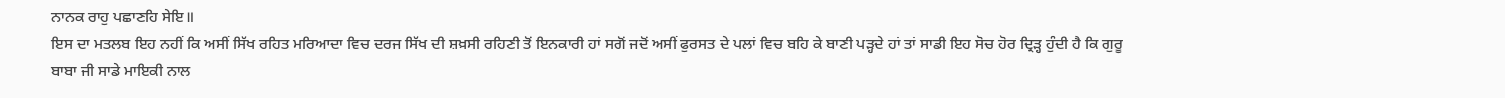ਨਾਨਕ ਰਾਹੁ ਪਛਾਣਹਿ ਸੇਇ॥
ਇਸ ਦਾ ਮਤਲਬ ਇਹ ਨਹੀਂ ਕਿ ਅਸੀਂ ਸਿੱਖ ਰਹਿਤ ਮਰਿਆਦਾ ਵਿਚ ਦਰਜ ਸਿੱਖ ਦੀ ਸ਼ਖ਼ਸੀ ਰਹਿਣੀ ਤੋਂ ਇਨਕਾਰੀ ਹਾਂ ਸਗੋਂ ਜਦੋਂ ਅਸੀਂ ਫੁਰਸਤ ਦੇ ਪਲਾਂ ਵਿਚ ਬਹਿ ਕੇ ਬਾਣੀ ਪੜ੍ਹਦੇ ਹਾਂ ਤਾਂ ਸਾਡੀ ਇਹ ਸੋਚ ਹੋਰ ਦ੍ਰਿੜ੍ਹ ਹੁੰਦੀ ਹੈ ਕਿ ਗੁਰੂ ਬਾਬਾ ਜੀ ਸਾਡੇ ਮਾਇਕੀ ਨਾਲ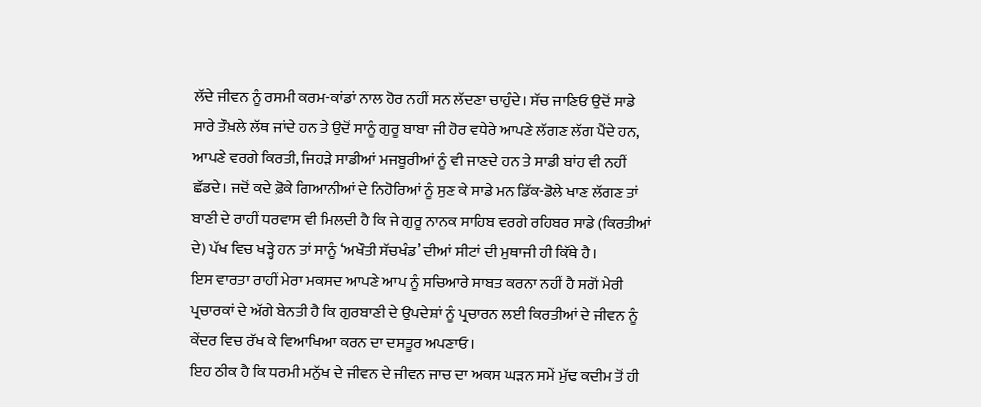ਲੱਦੇ ਜੀਵਨ ਨੂੰ ਰਸਮੀ ਕਰਮ-ਕਾਂਡਾਂ ਨਾਲ ਹੋਰ ਨਹੀਂ ਸਨ ਲੱਦਣਾ ਚਾਹੁੰਦੇ। ਸੱਚ ਜਾਣਿਓ ਉਦੋਂ ਸਾਡੇ ਸਾਰੇ ਤੌਖ਼ਲੇ ਲੱਥ ਜਾਂਦੇ ਹਨ ਤੇ ਉਦੋਂ ਸਾਨੂੰ ਗੁਰੂ ਬਾਬਾ ਜੀ ਹੋਰ ਵਧੇਰੇ ਆਪਣੇ ਲੱਗਣ ਲੱਗ ਪੈਂਦੇ ਹਨ, ਆਪਣੇ ਵਰਗੇ ਕਿਰਤੀ, ਜਿਹੜੇ ਸਾਡੀਆਂ ਮਜਬੂਰੀਆਂ ਨੂੰ ਵੀ ਜਾਣਦੇ ਹਨ ਤੇ ਸਾਡੀ ਬਾਂਹ ਵੀ ਨਹੀਂ ਛੱਡਦੇ। ਜਦੋਂ ਕਦੇ ਫ਼ੋਕੇ ਗਿਆਨੀਆਂ ਦੇ ਨਿਹੋਰਿਆਂ ਨੂੰ ਸੁਣ ਕੇ ਸਾਡੇ ਮਨ ਡਿੱਕ-ਡੋਲੇ ਖਾਣ ਲੱਗਣ ਤਾਂ ਬਾਣੀ ਦੇ ਰਾਹੀਂ ਧਰਵਾਸ ਵੀ ਮਿਲਦੀ ਹੈ ਕਿ ਜੇ ਗੁਰੂ ਨਾਨਕ ਸਾਹਿਬ ਵਰਗੇ ਰਹਿਬਰ ਸਾਡੇ (ਕਿਰਤੀਆਂ ਦੇ) ਪੱਖ ਵਿਚ ਖੜ੍ਹੇ ਹਨ ਤਾਂ ਸਾਨੂੰ ‘ਅਖੌਤੀ ਸੱਚਖੰਡ’ ਦੀਆਂ ਸੀਟਾਂ ਦੀ ਮੁਥਾਜੀ ਹੀ ਕਿੱਥੇ ਹੈ।
ਇਸ ਵਾਰਤਾ ਰਾਹੀਂ ਮੇਰਾ ਮਕਸਦ ਆਪਣੇ ਆਪ ਨੂੰ ਸਚਿਆਰੇ ਸਾਬਤ ਕਰਨਾ ਨਹੀਂ ਹੈ ਸਗੋਂ ਮੇਰੀ ਪ੍ਰਚਾਰਕਾਂ ਦੇ ਅੱਗੇ ਬੇਨਤੀ ਹੈ ਕਿ ਗੁਰਬਾਣੀ ਦੇ ਉਪਦੇਸ਼ਾਂ ਨੂੰ ਪ੍ਰਚਾਰਨ ਲਈ ਕਿਰਤੀਆਂ ਦੇ ਜੀਵਨ ਨੂੰ ਕੇਂਦਰ ਵਿਚ ਰੱਖ ਕੇ ਵਿਆਖਿਆ ਕਰਨ ਦਾ ਦਸਤੂਰ ਅਪਣਾਓ।
ਇਹ ਠੀਕ ਹੈ ਕਿ ਧਰਮੀ ਮਨੁੱਖ ਦੇ ਜੀਵਨ ਦੇ ਜੀਵਨ ਜਾਚ ਦਾ ਅਕਸ ਘੜਨ ਸਮੇਂ ਮੁੱਢ ਕਦੀਮ ਤੋਂ ਹੀ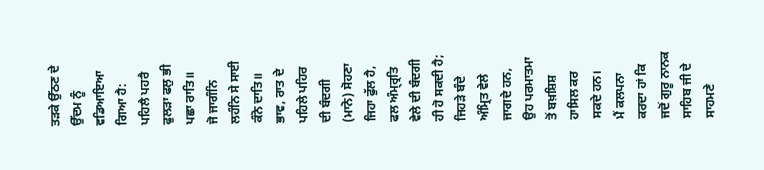ਤੜਕੇ ਉੱਠਣ ਦੇ ਉੱਦਮ ਨੂੰ ਵਡਿਆਇਆ ਗਿਆ ਹੈ:
ਪਹਿਲੈ ਪਹਰੈ ਫੁਲੜਾ ਫਲੁ ਭੀ ਪਛਾ ਰਾਤਿ॥
ਜੋ ਜਾਗੰਨਿ ਲਹੰਨਿ ਸੇ ਸਾਈ ਕੰਨੋ ਦਾਤਿ॥
ਭਾਵ, ਰਾਤ ਦੇ ਪਹਿਲੇ ਪਹਿਰ ਦੀ ਬੰਦਗੀ (ਮਾਨੋ) ਸੋਹਣਾ ਜਿਹਾ ਫੁੱਲ ਹੈ, ਫਲ ਅੰਮ੍ਰ੍ਰਤਿ ਵੇਲੇ ਦੀ ਬੰਦਗੀ ਹੀ ਹੋ ਸਕਦੀ ਹੈ; ਜਿਹੜੇ ਬੰਦੇ ਅੰਮ੍ਰਿਤ ਵੇਲੇ ਜਾਗਦੇ ਹਨ, ਉਹ ਪਰਮਾਤਮਾ ਤੋਂ ਬਖ਼ਸ਼ਿਸ਼ ਹਾਸਿਲ ਕਰ ਸਕਦੇ ਹਨ।
ਮੈਂ ਕਲਪਨਾ ਕਰਦਾ ਹਾਂ ਕਿ ਜਦੋਂ ਗੁਰੂ ਨਾਨਕ ਸਾਹਿਬ ਜੀ ਦੇ ਸਾਹਮਣੇ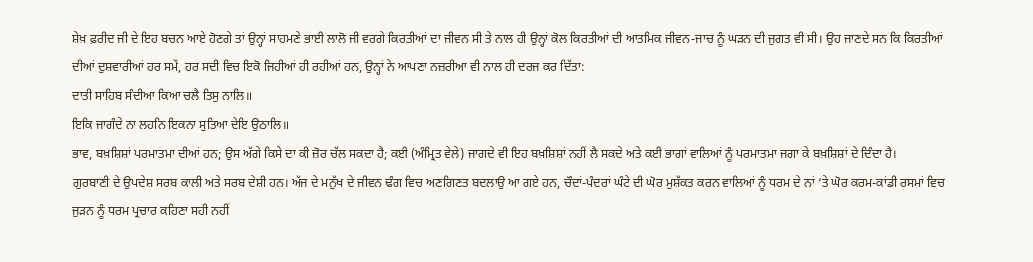ਸ਼ੇਖ਼ ਫ਼ਰੀਦ ਜੀ ਦੇ ਇਹ ਬਚਨ ਆਏ ਹੋਣਗੇ ਤਾਂ ਉਨ੍ਹਾਂ ਸਾਹਮਣੇ ਭਾਈ ਲਾਲੋ ਜੀ ਵਰਗੇ ਕਿਰਤੀਆਂ ਦਾ ਜੀਵਨ ਸੀ ਤੇ ਨਾਲ ਹੀ ਉਨ੍ਹਾਂ ਕੋਲ ਕਿਰਤੀਆਂ ਦੀ ਆਤਮਿਕ ਜੀਵਨ-ਜਾਚ ਨੂੰ ਘੜਨ ਦੀ ਜੁਗਤ ਵੀ ਸੀ। ਉਹ ਜਾਣਦੇ ਸਨ ਕਿ ਕਿਰਤੀਆਂ ਦੀਆਂ ਦੁਸ਼ਵਾਰੀਆਂ ਹਰ ਸਮੇਂ, ਹਰ ਸਦੀ ਵਿਚ ਇਕੋ ਜਿਹੀਆਂ ਹੀ ਰਹੀਆਂ ਹਨ, ਉਨ੍ਹਾਂ ਨੇ ਆਪਣਾ ਨਜ਼ਰੀਆ ਵੀ ਨਾਲ ਹੀ ਦਰਜ ਕਰ ਦਿੱਤਾ:
ਦਾਤੀ ਸਾਹਿਬ ਸੰਦੀਆ ਕਿਆ ਚਲੈ ਤਿਸੁ ਨਾਲਿ॥
ਇਕਿ ਜਾਗੰਦੇ ਨਾ ਲਹਨਿ ਇਕਨਾ ਸੁਤਿਆ ਦੇਇ ਉਠਾਲਿ॥
ਭਾਵ, ਬਖ਼ਸ਼ਿਸ਼ਾਂ ਪਰਮਾਤਮਾ ਦੀਆਂ ਹਨ; ਉਸ ਅੱਗੇ ਕਿਸੇ ਦਾ ਕੀ ਜ਼ੋਰ ਚੱਲ ਸਕਦਾ ਹੈ; ਕਈ (ਅੰਮ੍ਰਿਤ ਵੇਲੇ) ਜਾਗਦੇ ਵੀ ਇਹ ਬਖ਼ਸ਼ਿਸ਼ਾਂ ਨਹੀਂ ਲੈ ਸਕਦੇ ਅਤੇ ਕਈ ਭਾਗਾਂ ਵਾਲਿਆਂ ਨੂੰ ਪਰਮਾਤਮਾ ਜਗਾ ਕੇ ਬਖ਼ਸ਼ਿਸ਼ਾਂ ਦੇ ਦਿੰਦਾ ਹੈ।
ਗੁਰਬਾਣੀ ਦੇ ਉਪਦੇਸ਼ ਸਰਬ ਕਾਲੀ ਅਤੇ ਸਰਬ ਦੇਸ਼ੀ ਹਨ। ਅੱਜ ਦੇ ਮਨੁੱਖ ਦੇ ਜੀਵਨ ਢੰਗ ਵਿਚ ਅਣਗਿਣਤ ਬਦਲਾਉ ਆ ਗਏ ਹਨ, ਚੌਦਾਂ-ਪੰਦਰਾਂ ਘੰਟੇ ਦੀ ਘੋਰ ਮੁਸ਼ੱਕਤ ਕਰਨ ਵਾਲਿਆਂ ਨੂੰ ਧਰਮ ਦੇ ਨਾਂ ‘ਤੇ ਘੋਰ ਕਰਮ-ਕਾਂਡੀ ਰਸਮਾਂ ਵਿਚ ਜੁੜਨ ਨੂੰ ਧਰਮ ਪ੍ਰਚਾਰ ਕਹਿਣਾ ਸਹੀ ਨਹੀਂ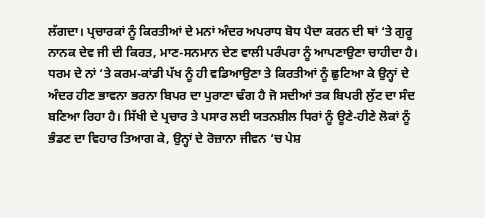ਲੱਗਦਾ। ਪ੍ਰਚਾਰਕਾਂ ਨੂੰ ਕਿਰਤੀਆਂ ਦੇ ਮਨਾਂ ਅੰਦਰ ਅਪਰਾਧ ਬੋਧ ਪੈਦਾ ਕਰਨ ਦੀ ਥਾਂ ‘ਤੇ ਗੁਰੂ ਨਾਨਕ ਦੇਵ ਜੀ ਦੀ ਕਿਰਤ, ਮਾਣ-ਸਨਮਾਨ ਦੇਣ ਵਾਲੀ ਪਰੰਪਰਾ ਨੂੰ ਆਪਣਾਉਣਾ ਚਾਹੀਦਾ ਹੈ।
ਧਰਮ ਦੇ ਨਾਂ ‘ਤੇ ਕਰਮ-ਕਾਂਡੀ ਪੱਖ ਨੂੰ ਹੀ ਵਡਿਆਉਣਾ ਤੇ ਕਿਰਤੀਆਂ ਨੂੰ ਛੁਟਿਆ ਕੇ ਉਨ੍ਹਾਂ ਦੇ ਅੰਦਰ ਹੀਣ ਭਾਵਨਾ ਭਰਨਾ ਬਿਪਰ ਦਾ ਪੁਰਾਣਾ ਢੰਗ ਹੈ ਜੋ ਸਦੀਆਂ ਤਕ ਬਿਪਰੀ ਲੁੱਟ ਦਾ ਸੰਦ ਬਣਿਆ ਰਿਹਾ ਹੈ। ਸਿੱਖੀ ਦੇ ਪ੍ਰਚਾਰ ਤੇ ਪਸਾਰ ਲਈ ਯਤਨਸ਼ੀਲ ਧਿਰਾਂ ਨੂੰ ਊਣੇ-ਹੀਣੇ ਲੋਕਾਂ ਨੂੰ ਭੰਡਣ ਦਾ ਵਿਹਾਰ ਤਿਆਗ ਕੇ, ਉਨ੍ਹਾਂ ਦੇ ਰੋਜ਼ਾਨਾ ਜੀਵਨ ‘ਚ ਪੇਸ਼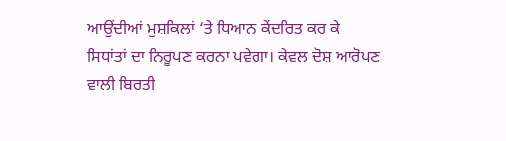ਆਉਂਦੀਆਂ ਮੁਸ਼ਕਿਲਾਂ ‘ਤੇ ਧਿਆਨ ਕੇਂਦਰਿਤ ਕਰ ਕੇ ਸਿਧਾਂਤਾਂ ਦਾ ਨਿਰੂਪਣ ਕਰਨਾ ਪਵੇਗਾ। ਕੇਵਲ ਦੋਸ਼ ਆਰੋਪਣ ਵਾਲੀ ਬਿਰਤੀ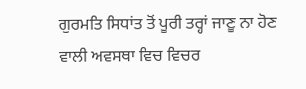ਗੁਰਮਤਿ ਸਿਧਾਂਤ ਤੋਂ ਪੂਰੀ ਤਰ੍ਹਾਂ ਜਾਣੂ ਨਾ ਹੋਣ ਵਾਲੀ ਅਵਸਥਾ ਵਿਚ ਵਿਚਰ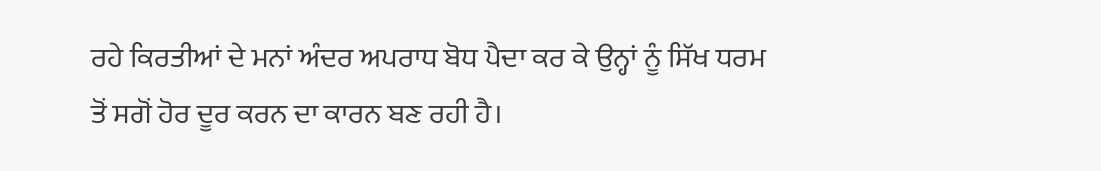ਰਹੇ ਕਿਰਤੀਆਂ ਦੇ ਮਨਾਂ ਅੰਦਰ ਅਪਰਾਧ ਬੋਧ ਪੈਦਾ ਕਰ ਕੇ ਉਨ੍ਹਾਂ ਨੂੰ ਸਿੱਖ ਧਰਮ ਤੋਂ ਸਗੋਂ ਹੋਰ ਦੂਰ ਕਰਨ ਦਾ ਕਾਰਨ ਬਣ ਰਹੀ ਹੈ।